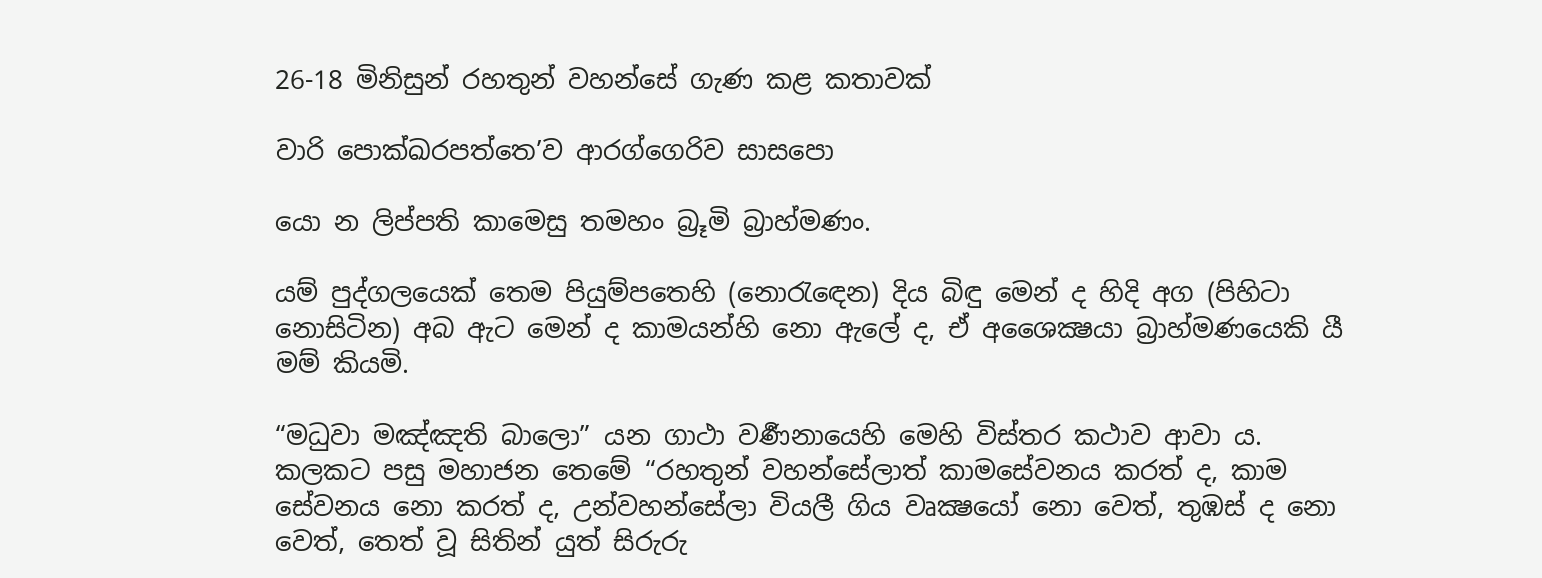26-18 මිනිසුන් රහතුන් වහන්සේ ගැණ කළ කතාවක්

වාරි පොක්ඛරපත්තෙ’ව ආරග්ගෙරිව සාසපො

යො න ලිප්පති කාමෙසු තමහං බ්‍රූමි බ්‍රාහ්මණං.

යම් පුද්ගලයෙක් තෙම පියුම්පතෙහි (නොරැඳෙන) දිය බිඳු මෙන් ද හිදි අග (පිහිටා නොසිටින) අබ ඇට මෙන් ද කාමයන්හි නො ඇලේ ද, ඒ අශෛක්‍ෂයා බ්‍රාහ්මණයෙකි යී මම් කියමි.

“මධුවා මඤ්ඤති බාලො” යන ගාථා වර්‍ණනායෙහි මෙහි විස්තර කථාව ආවා ය. කලකට පසු මහාජන තෙමේ “රහතුන් වහන්සේලාත් කාමසේවනය කරත් ද, කාම සේවනය නො කරත් ද, උන්වහන්සේලා වියලී ගිය වෘක්‍ෂයෝ නො වෙත්, තුඹස් ද නො වෙත්, තෙත් වූ සිතින් යුත් සිරුරු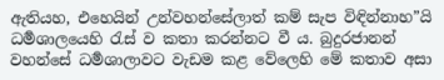ඇතියහ, එහෙයින් උන්වහන්සේලාත් කම් සැප විඳින්නාහ”යි ධර්‍මශාලයෙහි රැස් ව කතා කරන්නට වී ය. බුදුරජානන් වහන්සේ ධර්‍මශාලාවට වැඩම කළ වේලෙහි මේ කතාව අසා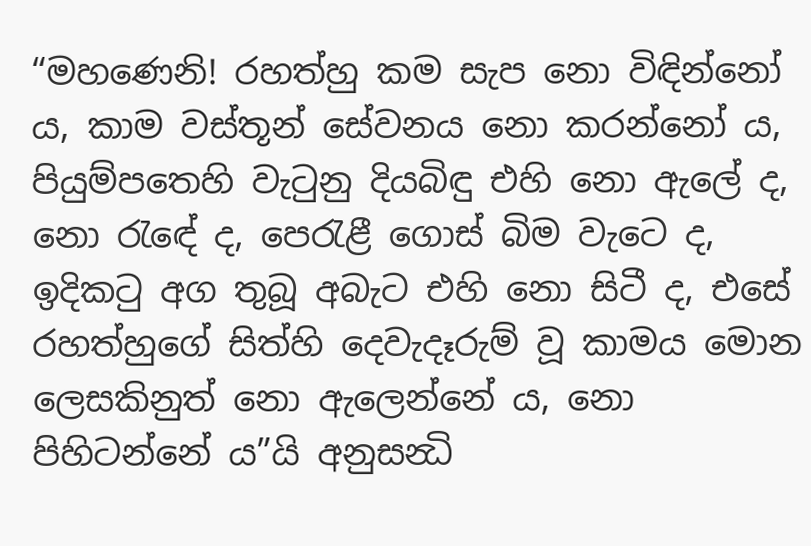“මහණෙනි! රහත්හු කම සැප නො විඳින්නෝ ය, කාම වස්තූන් සේවනය නො කරන්නෝ ය, පියුම්පතෙහි වැටුනු දියබිඳු එහි නො ඇලේ ද, නො රැ‍ඳේ ද, පෙරැළී ගොස් බිම වැටෙ ද, ඉදිකටු අග තුබූ අබැට එහි නො සිටී ද, එසේ රහත්හුගේ සිත්හි දෙවැදෑරුම් වූ කාමය මොන ලෙසකිනුත් නො ඇලෙන්නේ ය, නො පිහිටන්නේ ය”යි අනුසන්‍ධි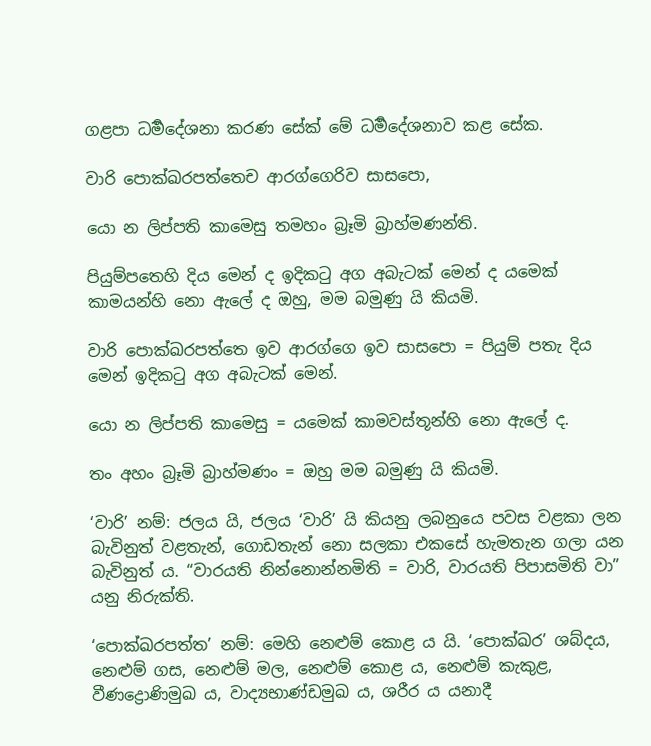ගළපා ධර්‍මදේශනා කරණ සේක් මේ ධර්‍මදේශනාව කළ සේක.

වාරි පොක්ඛරපත්තෙච ආරග්ගෙරිව සාසපො,

යො න ලිප්පති කාමෙසු තමහං බ්‍රෑමි බ්‍රාහ්මණන්ති.

පියුම්පතෙහි දිය මෙන් ද ඉදිකටු අග අබැටක් මෙන් ද යමෙක් කාමයන්හි නො ඇලේ ද ඔහු, මම බමුණු යි කියමි.

වාරි පොක්ඛරපත්තෙ ඉව ආරග්ගෙ ඉව සාසපො = පියුම් පතැ දිය මෙන් ඉදිකටු අග අබැටක් මෙන්.

යො න ලිප්පති කාමෙසු = යමෙක් කාමවස්තූන්හි නො ඇලේ ද.

තං අහං බ්‍රෑමි බ්‍රාහ්මණං = ඔහු මම බමුණු යි කියමි.

‘වාරි’ නම්: ජලය යි, ජලය ‘වාරි’ යි කියනු ලබනුයෙ පවස වළකා ලන බැවිනුත් වළතැන්, ගොඩතැන් නො සලකා එකසේ හැමතැන ගලා යන බැවිනුත් ය. “වාරයති නින්නොන්නමිති = වාරි, වාරයති පිපාසමිති වා” යනු නිරුක්ති.

‘පොක්ඛරපත්ත’ නම්: මෙහි නෙළුම් කොළ ය යි. ‘පොක්ඛර’ ශබ්දය, නෙළුම් ගස, නෙළුම් මල, නෙළුම් කොළ ය, නෙළුම් කැකුළ, වීණද්‍රොණිමුඛ ය, වාද්‍යභාණ්ඩමුඛ ය, ශරීර ය යනාදී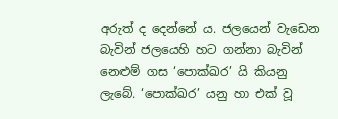අරුත් ද දෙන්නේ ය. ජලයෙන් වැඩෙන බැවින් ජලයෙහි හට ගන්නා බැවින් නෙළුම් ගස ‘පොක්ඛර’ යි කියනු ලැබේ. ‘පොක්ඛර’ යනු හා එක් වූ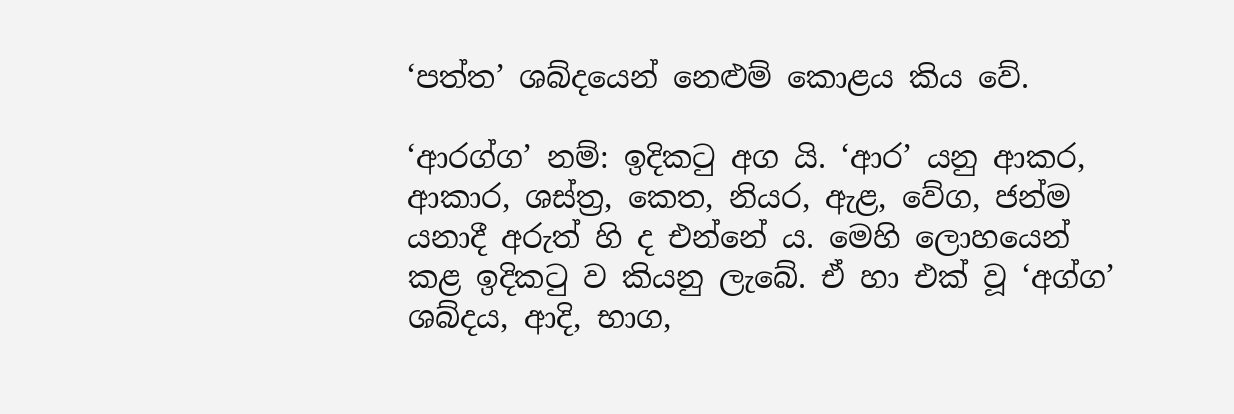‘පත්ත’ ශබ්දයෙන් නෙළුම් කොළය කිය වේ.

‘ආරග්ග’ නම්: ඉදිකටු අග යි. ‘ආර’ යනු ආකර, ආකාර, ශස්ත්‍ර, කෙත, නියර, ඇළ, වේග, ජන්ම යනාදී අරුත් හි ද එන්නේ ය. මෙහි ලොහයෙන් කළ ඉදිකටු ව කියනු ලැබේ. ඒ හා එක් වූ ‘අග්ග’ ශබ්දය, ආදි, භාග,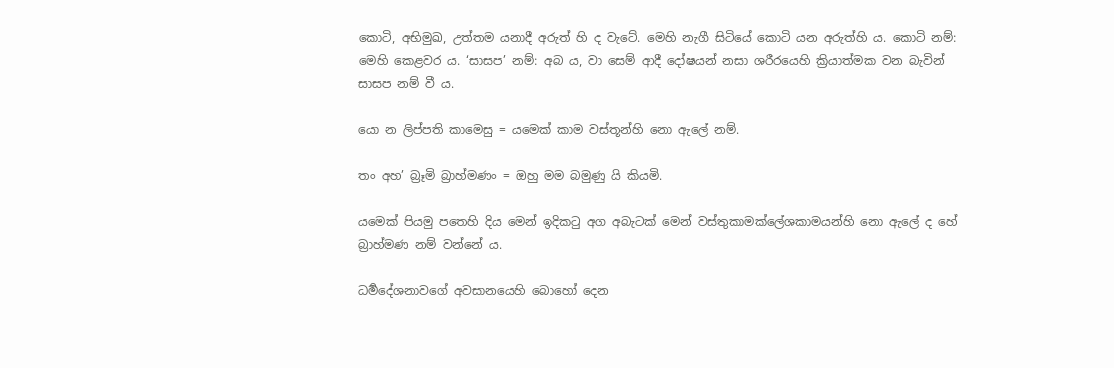කොටි, අභිමුඛ, උත්තම යනාදී අරුත් හි ද වැටේ. මෙහි නැගී සිටියේ කොටි යන අරුත්හි ය. කොටි නම්: මෙහි කෙළවර ය. ‘සාසප’ නම්: අබ ය, වා සෙම් ආදී දෝෂයන් නසා ශරීරයෙහි ක්‍රියාත්මක වන බැවින් සාසප නම් වී ය.

යො න ලිප්පති කාමෙසු = යමෙක් කාම වස්තූන්හි නො ඇලේ නම්.

තං අහ’ බ්‍රෑමි බ්‍රාහ්මණං = ඔහු මම බමුණු යි කියමි.

යමෙක් පියමු පතෙහි දිය මෙන් ඉදිකටු අග අබැටක් මෙන් වස්තුකාමක්ලේශකාමයන්හි නො ඇලේ ද හේ බ්‍රාහ්මණ නම් වන්නේ ය.

ධර්‍මදේශනාවගේ අවසානයෙහි බොහෝ දෙන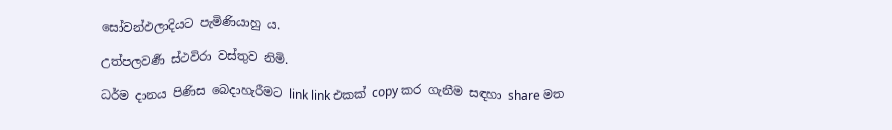සෝවන්ඵලාදියට පැමිණියාහු ය.

උත්පලවර්‍ණ ස්ථවිරා වස්තුව නිමි.

ධර්ම දානය පිණිස බෙදාහැරීමට link link එකක් copy කර ගැනීම සඳහා share මත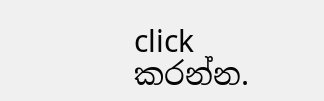click කරන්න.